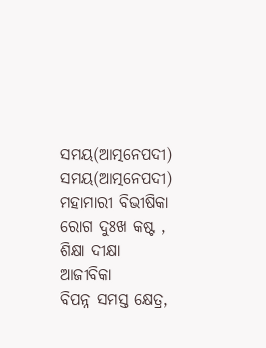ସମୟ(ଆତ୍ମନେପଦୀ)
ସମୟ(ଆତ୍ମନେପଦୀ)
ମହାମାରୀ ବିଭୀଷିକା
ରୋଗ ଦୁଃଖ କଷ୍ଟ ,
ଶିକ୍ଷା ଦୀକ୍ଷା ଆଜୀବିକା
ବିପନ୍ନ ସମସ୍ତ କ୍ଷେତ୍ର,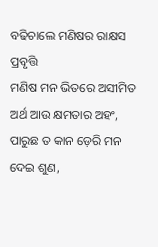ବଢିଚାଲେ ମଣିଷର ରାକ୍ଷସ ପ୍ରବୃତ୍ତି
ମଣିଷ ମନ ଭିତରେ ଅସୀମିତ
ଅର୍ଥ ଆଉ କ୍ଷମତାର ଅହଂ,
ପାରୁଛ ତ କାନ ଡ଼େରି ମନ ଦେଇ ଶୁଣ,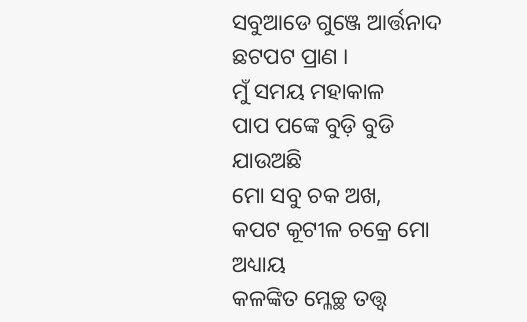ସବୁଆଡେ ଗୁଞ୍ଜେ ଆର୍ତ୍ତନାଦ
ଛଟପଟ ପ୍ରାଣ ।
ମୁଁ ସମୟ ମହାକାଳ
ପାପ ପଙ୍କେ ବୁଡ଼ି ବୁଡି ଯାଉଅଛି
ମୋ ସବୁ ଚକ ଅଖ,
କପଟ କୂଟୀଳ ଚକ୍ରେ ମୋ ଅଧ୍ୟାୟ
କଳଙ୍କିତ ମ୍ଳେଚ୍ଛ ତତ୍ତ୍ୱ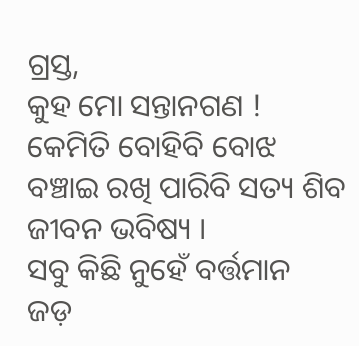ଗ୍ରସ୍ତ,
କୁହ ମୋ ସନ୍ତାନଗଣ !
କେମିତି ବୋହିବି ବୋଝ
ବଞ୍ଚାଇ ରଖି ପାରିବି ସତ୍ୟ ଶିବ
ଜୀବନ ଭବିଷ୍ୟ ।
ସବୁ କିଛି ନୁହେଁ ବର୍ତ୍ତମାନ
ଜଡ଼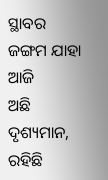ସ୍ଥାବର ଜଙ୍ଗମ ଯାହା ଆଜି
ଅଛି ଦୃଶ୍ୟମାନ,
ରହିଛି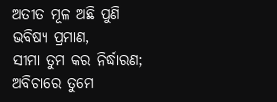ଅତୀତ ମୂଳ ଅଛି ପୁଣି
ଭବିଷ୍ୟ ପ୍ରମାଣ,
ସୀମା ତୁମ କର ନିର୍ଦ୍ଧାରଣ;
ଅବିଚାରେ ତୁମେ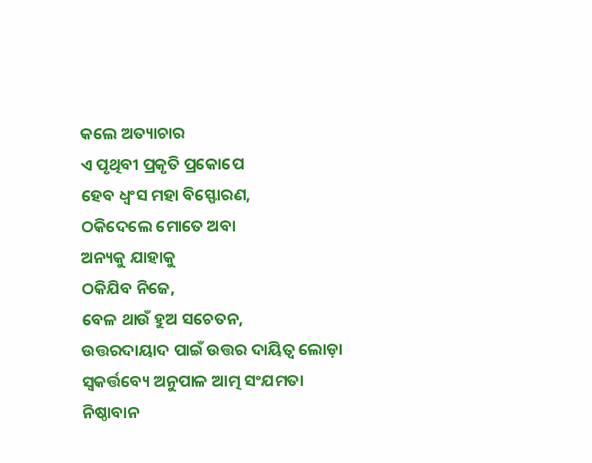କଲେ ଅତ୍ୟାଚାର
ଏ ପୃଥିବୀ ପ୍ରକୃତି ପ୍ରକୋପେ
ହେବ ଧ୍ୱଂସ ମହା ବିସ୍ଫୋରଣ,
ଠକିଦେଲେ ମୋତେ ଅବା
ଅନ୍ୟକୁ ଯାହାକୁ
ଠକିଯିବ ନିଜେ,
ବେଳ ଥାଉଁ ହୁଅ ସଚେତନ,
ଉତ୍ତରଦାୟାଦ ପାଇଁ ଉତ୍ତର ଦାୟିତ୍ୱ ଲୋଡ଼ା
ସ୍ୱକର୍ତ୍ତବ୍ୟେ ଅନୁପାଳ ଆତ୍ମ ସଂଯମତା
ନିଷ୍ଠାବାନ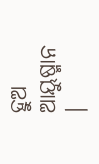ହୁଅ ଆୟୁଷ୍ମାନ ।